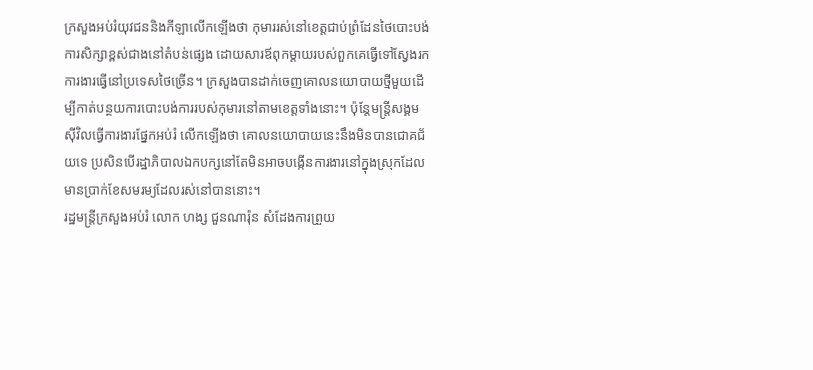ក្រសួងអប់រំយុវជននិងកីឡាលើកឡើងថា កុមាររស់នៅខេត្តជាប់ព្រំដែនថៃបោះបង់ការសិក្សាខ្ពស់ជាងនៅតំបន់ផ្សេង ដោយសារឪពុកម្ដាយរបស់ពួកគេធ្វើទៅស្វែងរកការងារធ្វើនៅប្រទេសថៃច្រើន។ ក្រសួងបានដាក់ចេញគោលនយោបាយថ្មីមួយដើម្បីកាត់បន្ថយការបោះបង់ការរបស់កុមារនៅតាមខេត្តទាំងនោះ។ ប៉ុន្តែមន្ត្រីសង្គមស៊ីវិលធ្វើការងារផ្នែកអប់រំ លើកឡើងថា គោលនយោបាយនេះនឹងមិនបានជោគជ័យទេ ប្រសិនបើរដ្ឋាភិបាលឯកបក្សនៅតែមិនអាចបង្កើនការងារនៅក្នុងស្រុកដែលមានប្រាក់ខែសមរម្យដែលរស់នៅបាននោះ។
រដ្ឋមន្ត្រីក្រសួងអប់រំ លោក ហង្ស ជួនណារ៉ុន សំដែងការព្រួយ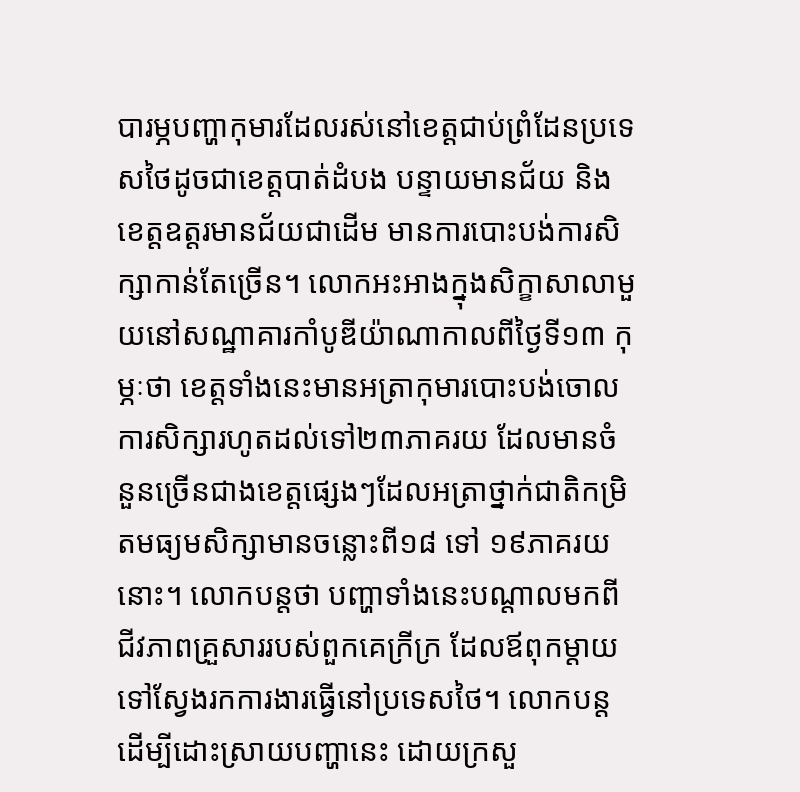បារម្ភបញ្ហាកុមារដែលរស់នៅខេត្តជាប់ព្រំដែនប្រទេសថៃដូចជាខេត្តបាត់ដំបង បន្ទាយមានជ័យ និងខេត្តឧត្ដរមានជ័យជាដើម មានការបោះបង់ការសិក្សាកាន់តែច្រើន។ លោកអះអាងក្នុងសិក្ខាសាលាមួយនៅសណ្ឋាគារកាំបូឌីយ៉ាណាកាលពីថ្ងៃទី១៣ កុម្ភៈថា ខេត្តទាំងនេះមានអត្រាកុមារបោះបង់ចោលការសិក្សារហូតដល់ទៅ២៣ភាគរយ ដែលមានចំនួនច្រើនជាងខេត្តផ្សេងៗដែលអត្រាថ្នាក់ជាតិកម្រិតមធ្យមសិក្សាមានចន្លោះពី១៨ ទៅ ១៩ភាគរយនោះ។ លោកបន្តថា បញ្ហាទាំងនេះបណ្ដាលមកពីជីវភាពគ្រួសាររបស់ពួកគេក្រីក្រ ដែលឪពុកម្ដាយទៅស្វែងរកការងារធ្វើនៅប្រទេសថៃ។ លោកបន្ត ដើម្បីដោះស្រាយបញ្ហានេះ ដោយក្រសួ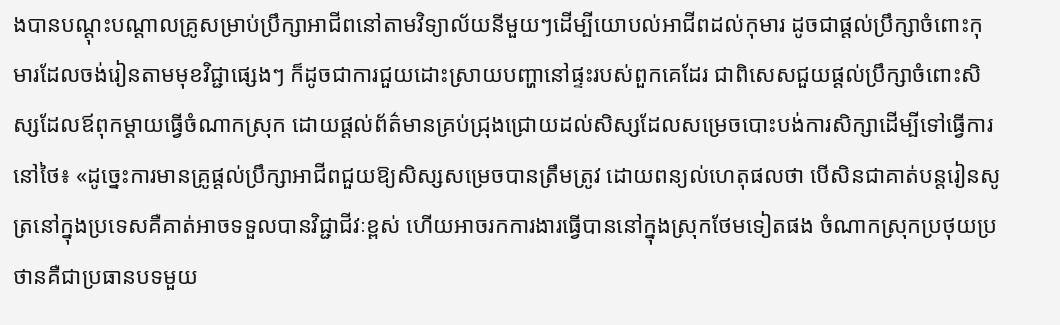ងបានបណ្ដុះបណ្ដាលគ្រូសម្រាប់ប្រឹក្សាអាជីពនៅតាមវិទ្យាល័យនីមួយៗដើម្បីយោបល់អាជីពដល់កុមារ ដូចជាផ្ដល់ប្រឹក្សាចំពោះកុមារដែលចង់រៀនតាមមុខវិជ្ជាផ្សេងៗ ក៏ដូចជាការជួយដោះស្រាយបញ្ហានៅផ្ទះរបស់ពួកគេដែរ ជាពិសេសជួយផ្ដល់ប្រឹក្សាចំពោះសិស្សដែលឪពុកម្ដាយធ្វើចំណាកស្រុក ដោយផ្ដល់ព័ត៌មានគ្រប់ជ្រុងជ្រោយដល់សិស្សដែលសម្រេចបោះបង់ការសិក្សាដើម្បីទៅធ្វើការនៅថៃ៖ «ដូច្នេះការមានគ្រូផ្ដល់ប្រឹក្សាអាជីពជួយឱ្យសិស្សសម្រេចបានត្រឹមត្រូវ ដោយពន្យល់ហេតុផលថា បើសិនជាគាត់បន្តរៀនសូត្រនៅក្នុងប្រទេសគឺគាត់អាចទទួលបានវិជ្ជាជីវៈខ្ពស់ ហើយអាចរកការងារធ្វើបាននៅក្នុងស្រុកថែមទៀតផង ចំណាកស្រុកប្រថុយប្រថានគឺជាប្រធានបទមួយ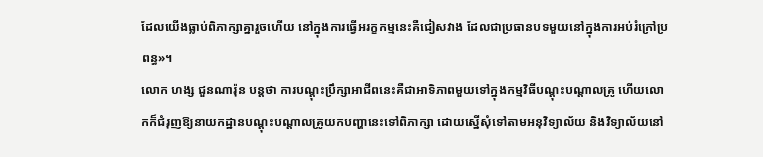ដែលយើងធ្លាប់ពិភាក្សាគ្នារួចហើយ នៅក្នុងការធ្វើអរក្ខកម្មនេះគឺជៀសវាង ដែលជាប្រធានបទមួយនៅក្នុងការអប់រំក្រៅប្រពន្ធ»។
លោក ហង្ស ជួនណារ៉ុន បន្តថា ការបណ្ដុះប្រឹក្សាអាជីពនេះគឺជាអាទិភាពមួយទៅក្នុងកម្មវិធីបណ្ដុះបណ្ដាលគ្រូ ហើយលោកក៏ជំរុញឱ្យនាយកដ្ឋានបណ្ដុះបណ្ដាលគ្រូយកបញ្ហានេះទៅពិភាក្សា ដោយស្នើសុំទៅតាមអនុវិទ្យាល័យ និងវិទ្យាល័យនៅ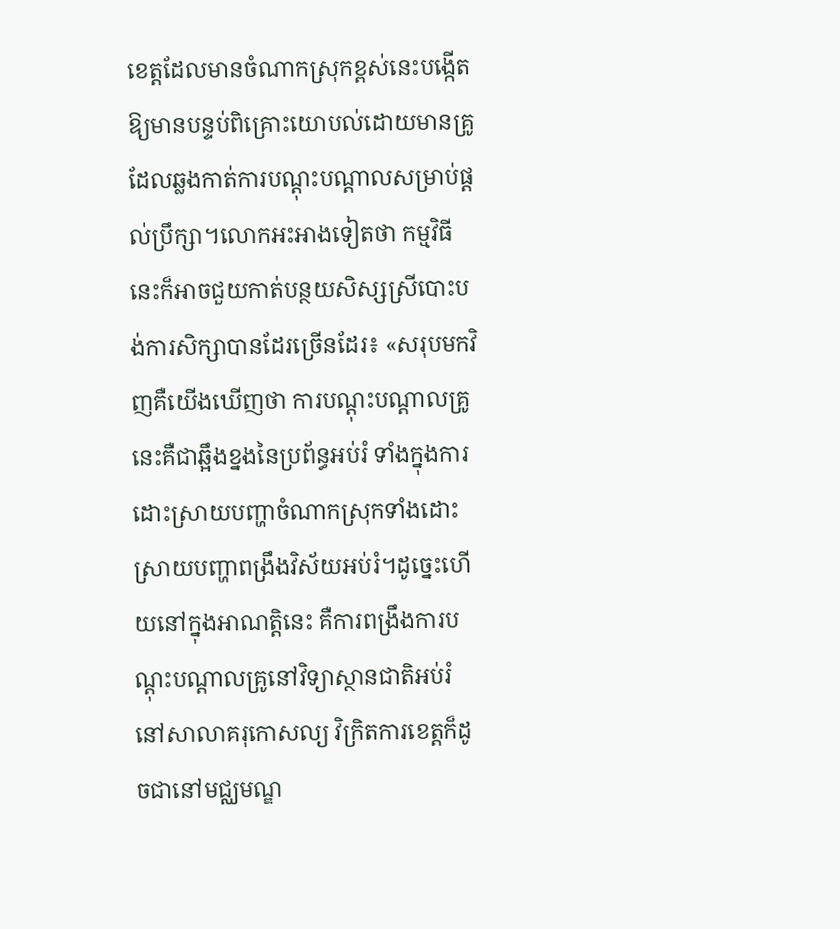ខេត្តដែលមានចំណាកស្រុកខ្ពស់នេះបង្កើតឱ្យមានបន្ទប់ពិគ្រោះយោបល់ដោយមានគ្រូដែលឆ្លងកាត់ការបណ្ដុះបណ្ដាលសម្រាប់ផ្ដល់ប្រឹក្សា។លោកអះអាងទៀតថា កម្មវិធីនេះក៏អាចជួយកាត់បន្ថយសិស្សស្រីបោះបង់ការសិក្សាបានដែរច្រើនដែរ៖ «សរុបមកវិញគឺយើងឃើញថា ការបណ្ដុះបណ្ដាលគ្រូនេះគឺជាឆ្អឹងខ្នងនៃប្រព័ន្ធអប់រំ ទាំងក្នុងការដោះស្រាយបញ្ហាចំណាកស្រុកទាំងដោះស្រាយបញ្ហាពង្រឹងវិស័យអប់រំ។ដូច្នេះហើយនៅក្នុងអាណត្តិនេះ គឺការពង្រឹងការបណ្ដុះបណ្ដាលគ្រូនៅវិទ្យាស្ថានជាតិអប់រំ នៅសាលាគរុកោសល្យ វិក្រិតការខេត្តក៏ដូចជានៅមជ្ឈមណ្ឌ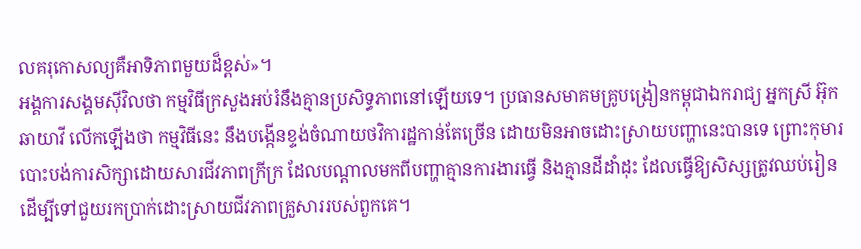លគរុកោសល្យគឺអាទិភាពមួយដ៏ខ្ពស់»។
អង្គការសង្គមស៊ីវិលថា កម្មវិធីក្រសួងអប់រំនឹងគ្មានប្រសិទ្ធភាពនៅឡើយទេ។ ប្រធានសមាគមគ្រូបង្រៀនកម្ពុជាឯករាជ្យ អ្នកស្រី អ៊ុក ឆាយាវី លើកឡើងថា កម្មវិធីនេះ នឹងបង្កើនខ្ទង់ចំណាយថវិការដ្ឋកាន់តែច្រើន ដោយមិនអាចដោះស្រាយបញ្ហានេះបានទេ ព្រោះកុមារបោះបង់ការសិក្សាដោយសារជីវភាពក្រីក្រ ដែលបណ្ដាលមកពីបញ្ហាគ្មានការងារធ្វើ និងគ្មានដីដាំដុះ ដែលធ្វើឱ្យសិស្សត្រូវឈប់រៀនដើម្បីទៅជួយរកប្រាក់ដោះស្រាយជីវភាពគ្រួសាររបស់ពួកគេ។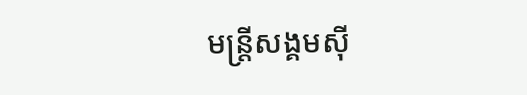មន្ត្រីសង្គមស៊ី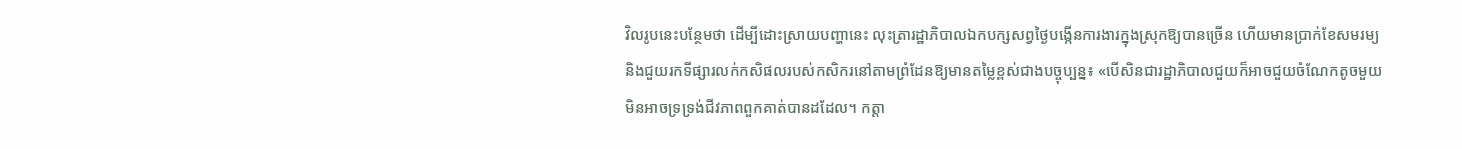វិលរូបនេះបន្ថែមថា ដើម្បីដោះស្រាយបញ្ហានេះ លុះត្រារដ្ឋាភិបាលឯកបក្សសព្វថ្ងៃបង្កើនការងារក្នុងស្រុកឱ្យបានច្រើន ហើយមានប្រាក់ខែសមរម្យ និងជួយរកទីផ្សារលក់កសិផលរបស់កសិករនៅតាមព្រំដែនឱ្យមានតម្លៃខ្ពស់ជាងបច្ចុប្បន្ន៖ «បើសិនជារដ្ឋាភិបាលជួយក៏អាចជួយចំណែកតូចមួយមិនអាចទ្រទ្រង់ជីវភាពពួកគាត់បានដដែល។ កត្តា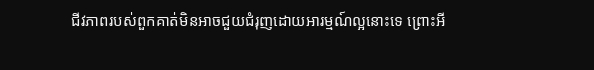ជីវភាពរបស់ពួកគាត់មិនអាចជួយជំរុញដោយអារម្មណ៍ល្អនោះទេ ព្រោះអី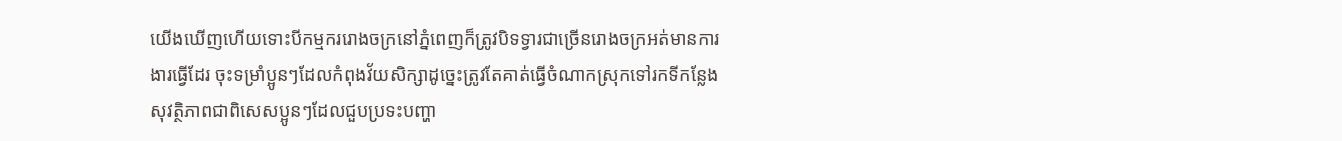យើងឃើញហើយទោះបីកម្មកររោងចក្រនៅភ្នំពេញក៏ត្រូវបិទទ្វារជាច្រើនរោងចក្រអត់មានការងារធ្វើដែរ ចុះទម្រាំប្អូនៗដែលកំពុងវ័យសិក្សាដូច្នេះត្រូវតែគាត់ធ្វើចំណាកស្រុកទៅរកទីកន្លែងសុវត្ថិភាពជាពិសេសប្អូនៗដែលជួបប្រទះបញ្ហា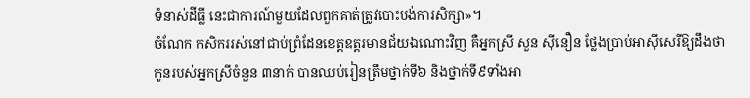ទំនាស់ដីធ្លី នេះជាការណ៍មួយដែលពួកគាត់ត្រូវបោះបង់ការសិក្សា»។
ចំណែក កសិកររស់នៅជាប់ព្រំដែនខេត្តឧត្ដរមានជ័យឯណោះវិញ គឺអ្នកស្រី សួន ស៊ីនឿន ថ្លែងប្រាប់អាស៊ីសេរីឱ្យដឹងថា កូនរបស់អ្នកស្រីចំនួន ៣នាក់ បានឈប់រៀនត្រឹមថ្នាក់ទី៦ និងថ្នាក់ទី៩ទាំងអា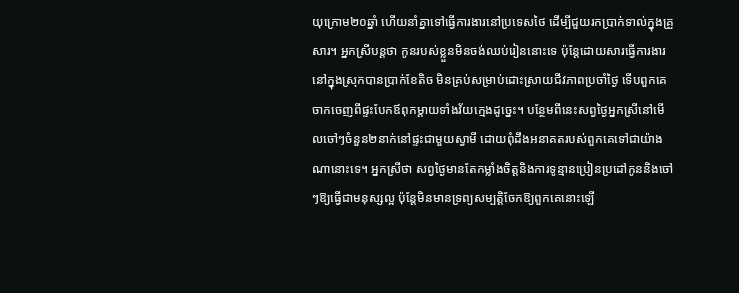យុក្រោម២០ឆ្នាំ ហើយនាំគ្នាទៅធ្វើការងារនៅប្រទេសថៃ ដើម្បីជួយរកប្រាក់ទាល់ក្នុងគ្រួសារ។ អ្នកស្រីបន្តថា កូនរបស់ខ្លួនមិនចង់ឈប់រៀននោះទេ ប៉ុន្តែដោយសារធ្វើការងារនៅក្នុងស្រុកបានប្រាក់ខែតិច មិនគ្រប់សម្រាប់ដោះស្រាយជីវភាពប្រចាំថ្ងៃ ទើបពួកគេចាកចេញពីផ្ទះបែកឪពុកម្ដាយទាំងវ័យក្មេងដូច្នេះ។ បន្ថែមពីនេះសព្វថ្ងៃអ្នកស្រីនៅមើលចៅៗចំនួន២នាក់នៅផ្ទះជាមួយស្វាមី ដោយពុំដឹងអនាគតរបស់ពួកគេទៅជាយ៉ាងណានោះទេ។ អ្នកស្រីថា សព្វថ្ងៃមានតែកម្លាំងចិត្តនិងការទូន្មានប្រៀនប្រដៅកូននិងចៅៗឱ្យធ្វើជាមនុស្សល្អ ប៉ុន្តែមិនមានទ្រព្យសម្បត្តិចែកឱ្យពួកគេនោះឡើ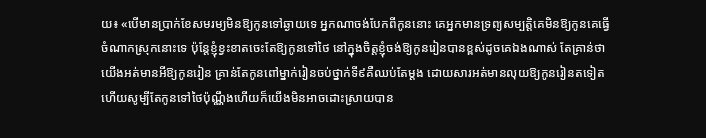យ៖ «បើមានប្រាក់ខែសមរម្យមិនឱ្យកូនទៅឆ្ងាយទេ អ្នកណាចង់បែកពីកូននោះ គេអ្នកមានទ្រព្យសម្បត្តិគេមិនឱ្យកូនគេធ្វើចំណាកស្រុកនោះទេ ប៉ុន្តែខ្ញុំខ្វះខាតចេះតែឱ្យកូនទៅថៃ នៅក្នុងចិត្តខ្ញុំចង់ឱ្យកូនរៀនបានខ្ពស់ដូចគេឯងណាស់ តែគ្រាន់ថាយើងអត់មានអីឱ្យកូនរៀន គ្រាន់តែកូនពៅម្នាក់រៀនចប់ថ្នាក់ទី៩គឺឈប់តែម្ដង ដោយសារអត់មានលុយឱ្យកូនរៀនតទៀត ហើយសូម្បីតែកូនទៅថៃប៉ុណ្ណឹងហើយក៏យើងមិនអាចដោះស្រាយបាន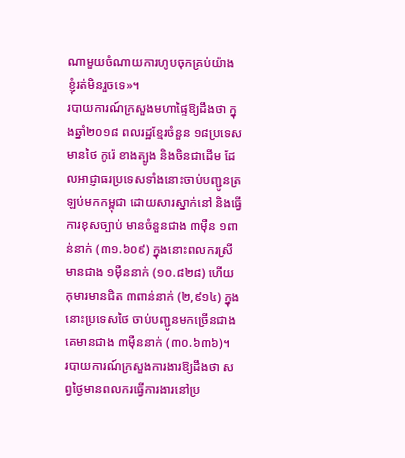ណាមួយចំណាយការហូបចុកគ្រប់យ៉ាង ខ្ញុំរត់មិនរួចទេ»។
របាយការណ៍ក្រសួងមហាផ្ទៃឱ្យដឹងថា ក្នុងឆ្នាំ២០១៨ ពលរដ្ឋខ្មែរចំនួន ១៨ប្រទេស មានថៃ កូរ៉េ ខាងត្បូង និងចិនជាដើម ដែលអាជ្ញាធរប្រទេសទាំងនោះចាប់បញ្ជូនត្រឡប់មកកម្ពុជា ដោយសារស្នាក់នៅ និងធ្វើការខុសច្បាប់ មានចំនួនជាង ៣ម៉ឺន ១ពាន់នាក់ (៣១.៦០៩) ក្នុងនោះពលករស្រីមានជាង ១ម៉ឺននាក់ (១០.៨២៨) ហើយកុមារមានជិត ៣ពាន់នាក់ (២,៩១៤) ក្នុងនោះប្រទេសថៃ ចាប់បញ្ជូនមកច្រើនជាងគេមានជាង ៣ម៉ឺននាក់ (៣០.៦៣៦)។
របាយការណ៍ក្រសួងការងារឱ្យដឹងថា សព្វថ្ងៃមានពលករធ្វើការងារនៅប្រ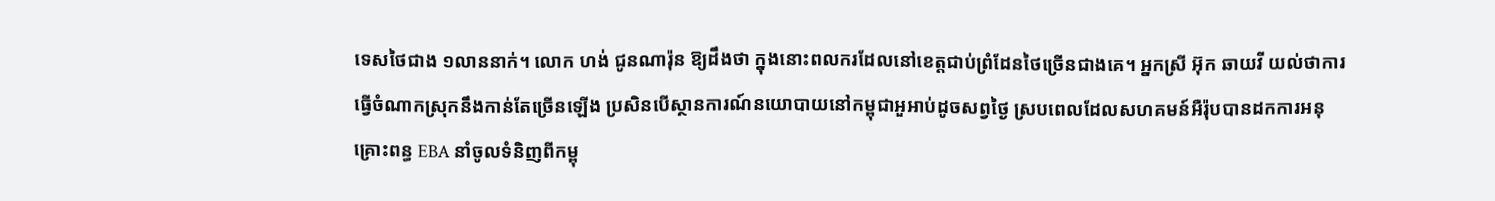ទេសថៃជាង ១លាននាក់។ លោក ហង់ ជូនណារ៉ុន ឱ្យដឹងថា ក្នុងនោះពលករដែលនៅខេត្តជាប់ព្រំដែនថៃច្រើនជាងគេ។ អ្នកស្រី អ៊ុក ឆាយវី យល់ថាការធ្វើចំណាកស្រុកនឹងកាន់តែច្រើនឡើង ប្រសិនបើស្ថានការណ៍នយោបាយនៅកម្ពុជាអួអាប់ដូចសព្វថ្ងៃ ស្របពេលដែលសហគមន៍អឺរ៉ុបបានដកការអនុគ្រោះពន្ធ EBA នាំចូលទំនិញពីកម្ពុ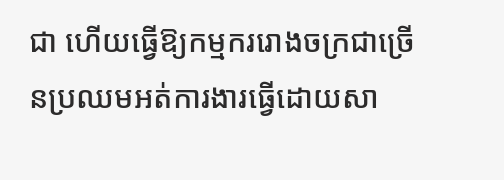ជា ហើយធ្វើឱ្យកម្មកររោងចក្រជាច្រើនប្រឈមអត់ការងារធ្វើដោយសា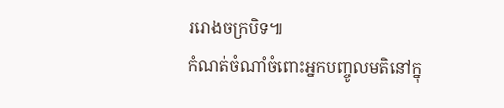ររោងចក្របិទ៕
កំណត់ចំណាំចំពោះអ្នកបញ្ចូលមតិនៅក្នុ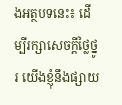ងអត្ថបទនេះ៖ ដើម្បីរក្សាសេចក្ដីថ្លៃថ្នូរ យើងខ្ញុំនឹងផ្សាយ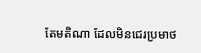តែមតិណា ដែលមិនជេរប្រមាថ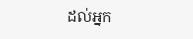ដល់អ្នក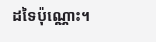ដទៃប៉ុណ្ណោះ។